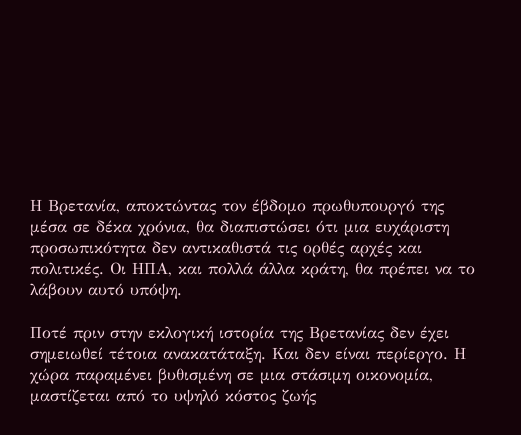Η Βρετανία, αποκτώντας τον έβδομο πρωθυπουργό της μέσα σε δέκα χρόνια, θα διαπιστώσει ότι μια ευχάριστη προσωπικότητα δεν αντικαθιστά τις ορθές αρχές και πολιτικές. Οι ΗΠΑ, και πολλά άλλα κράτη, θα πρέπει να το λάβουν αυτό υπόψη.

Ποτέ πριν στην εκλογική ιστορία της Βρετανίας δεν έχει σημειωθεί τέτοια ανακατάταξη. Και δεν είναι περίεργο. Η χώρα παραμένει βυθισμένη σε μια στάσιμη οικονομία, μαστίζεται από το υψηλό κόστος ζωής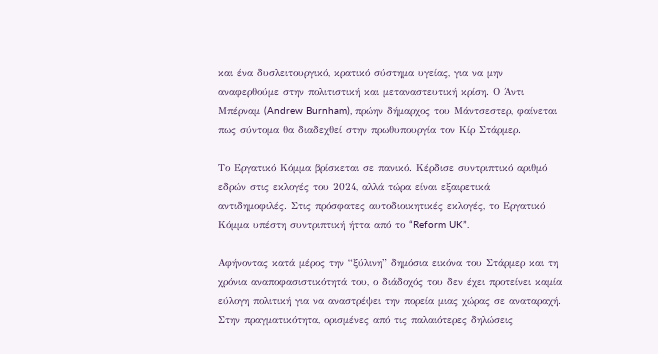και ένα δυσλειτουργικό, κρατικό σύστημα υγείας, για να μην αναφερθούμε στην πολιτιστική και μεταναστευτική κρίση. Ο Άντι Μπέρναμ (Andrew Burnham), πρώην δήμαρχος του Μάντσεστερ, φαίνεται πως σύντομα θα διαδεχθεί στην πρωθυπουργία τον Κίρ Στάρμερ.

Το Εργατικό Κόμμα βρίσκεται σε πανικό. Κέρδισε συντριπτικό αριθμό εδρών στις εκλογές του 2024, αλλά τώρα είναι εξαιρετικά αντιδημοφιλές. Στις πρόσφατες αυτοδιοικητικές εκλογές, το Εργατικό Κόμμα υπέστη συντριπτική ήττα από το “Reform UK”.

Αφήνοντας κατά μέρος την “ξύλινη” δημόσια εικόνα του Στάρμερ και τη χρόνια αναποφασιστικότητά του, ο διάδοχός του δεν έχει προτείνει καμία εύλογη πολιτική για να αναστρέψει την πορεία μιας χώρας σε αναταραχή. Στην πραγματικότητα, ορισμένες από τις παλαιότερες δηλώσεις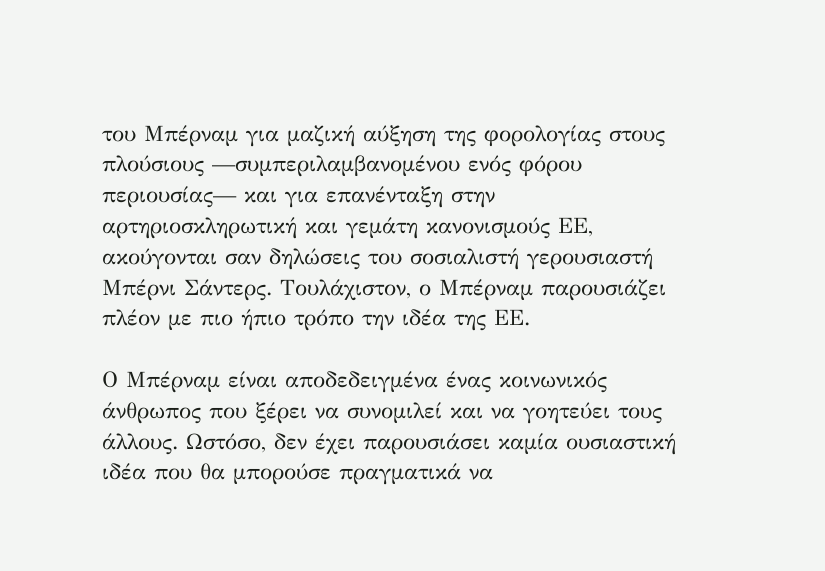του Μπέρναμ για μαζική αύξηση της φορολογίας στους πλούσιους —συμπεριλαμβανομένου ενός φόρου περιουσίας— και για επανένταξη στην αρτηριοσκληρωτική και γεμάτη κανονισμούς ΕΕ, ακούγονται σαν δηλώσεις του σοσιαλιστή γερουσιαστή Μπέρνι Σάντερς. Τουλάχιστον, ο Μπέρναμ παρουσιάζει πλέον με πιο ήπιο τρόπο την ιδέα της ΕΕ.

Ο Μπέρναμ είναι αποδεδειγμένα ένας κοινωνικός άνθρωπος που ξέρει να συνομιλεί και να γοητεύει τους άλλους. Ωστόσο, δεν έχει παρουσιάσει καμία ουσιαστική ιδέα που θα μπορούσε πραγματικά να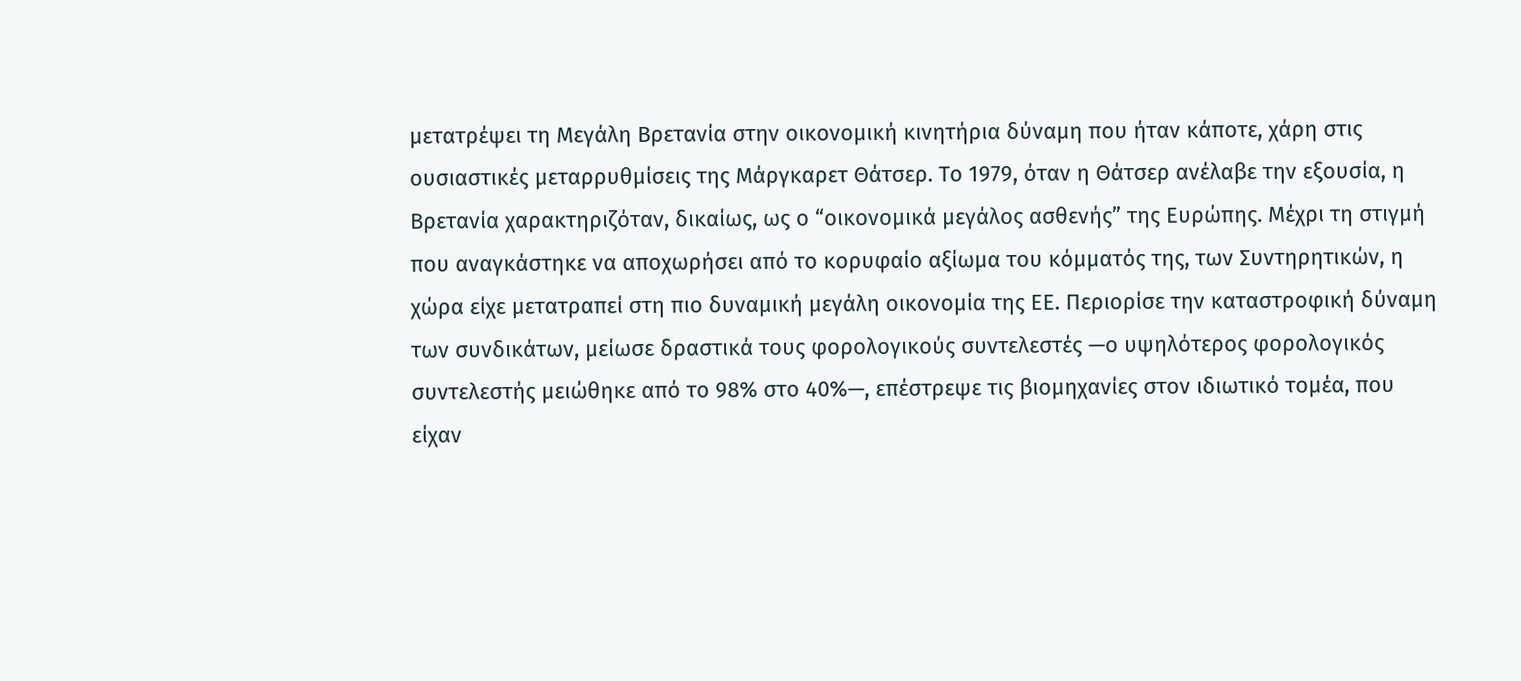μετατρέψει τη Μεγάλη Βρετανία στην οικονομική κινητήρια δύναμη που ήταν κάποτε, χάρη στις ουσιαστικές μεταρρυθμίσεις της Μάργκαρετ Θάτσερ. Το 1979, όταν η Θάτσερ ανέλαβε την εξουσία, η Βρετανία χαρακτηριζόταν, δικαίως, ως ο “οικονομικά μεγάλος ασθενής” της Ευρώπης. Μέχρι τη στιγμή που αναγκάστηκε να αποχωρήσει από το κορυφαίο αξίωμα του κόμματός της, των Συντηρητικών, η χώρα είχε μετατραπεί στη πιο δυναμική μεγάλη οικονομία της ΕΕ. Περιορίσε την καταστροφική δύναμη των συνδικάτων, μείωσε δραστικά τους φορολογικούς συντελεστές —ο υψηλότερος φορολογικός συντελεστής μειώθηκε από το 98% στο 40%—, επέστρεψε τις βιομηχανίες στον ιδιωτικό τομέα, που είχαν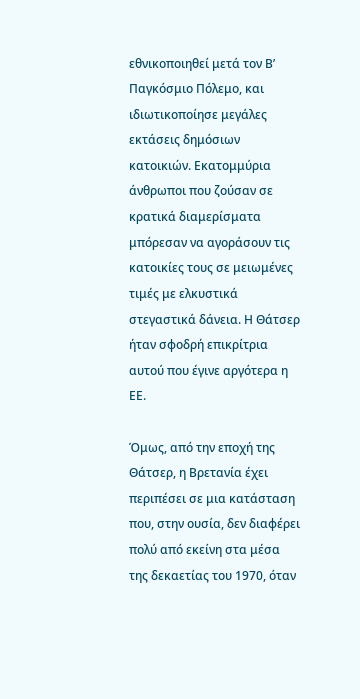εθνικοποιηθεί μετά τον Β’ Παγκόσμιο Πόλεμο, και ιδιωτικοποίησε μεγάλες εκτάσεις δημόσιων κατοικιών. Εκατομμύρια άνθρωποι που ζούσαν σε κρατικά διαμερίσματα μπόρεσαν να αγοράσουν τις κατοικίες τους σε μειωμένες τιμές με ελκυστικά στεγαστικά δάνεια. Η Θάτσερ ήταν σφοδρή επικρίτρια αυτού που έγινε αργότερα η ΕΕ.

Όμως, από την εποχή της Θάτσερ, η Βρετανία έχει περιπέσει σε μια κατάσταση που, στην ουσία, δεν διαφέρει πολύ από εκείνη στα μέσα της δεκαετίας του 1970, όταν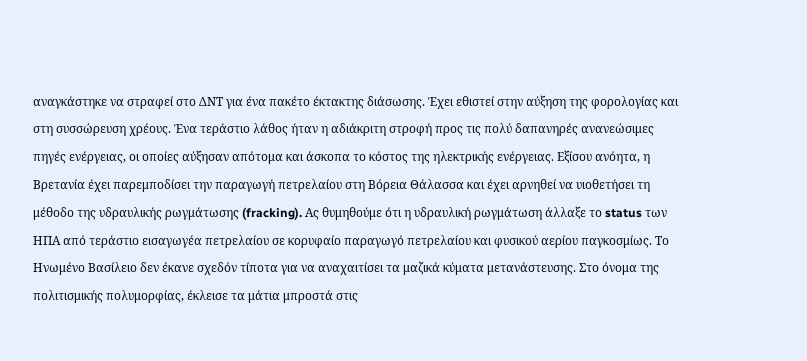αναγκάστηκε να στραφεί στο ΔΝΤ για ένα πακέτο έκτακτης διάσωσης. Έχει εθιστεί στην αύξηση της φορολογίας και στη συσσώρευση χρέους. Ένα τεράστιο λάθος ήταν η αδιάκριτη στροφή προς τις πολύ δαπανηρές ανανεώσιμες πηγές ενέργειας, οι οποίες αύξησαν απότομα και άσκοπα το κόστος της ηλεκτρικής ενέργειας. Εξίσου ανόητα, η Βρετανία έχει παρεμποδίσει την παραγωγή πετρελαίου στη Βόρεια Θάλασσα και έχει αρνηθεί να υιοθετήσει τη μέθοδο της υδραυλικής ρωγμάτωσης (fracking). Ας θυμηθούμε ότι η υδραυλική ρωγμάτωση άλλαξε το status των ΗΠΑ από τεράστιο εισαγωγέα πετρελαίου σε κορυφαίο παραγωγό πετρελαίου και φυσικού αερίου παγκοσμίως. Το Ηνωμένο Βασίλειο δεν έκανε σχεδόν τίποτα για να αναχαιτίσει τα μαζικά κύματα μετανάστευσης. Στο όνομα της πολιτισμικής πολυμορφίας, έκλεισε τα μάτια μπροστά στις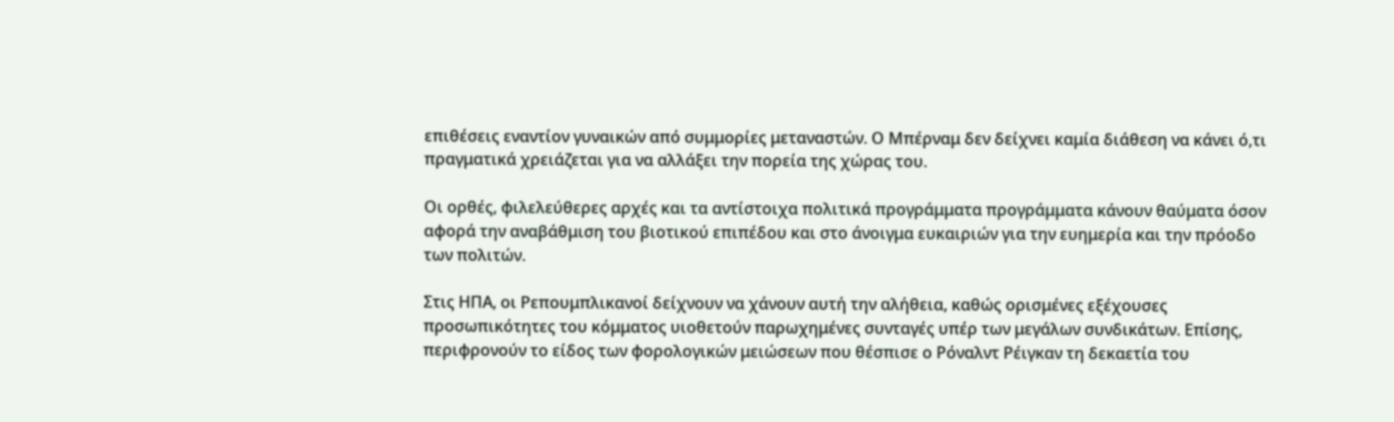επιθέσεις εναντίον γυναικών από συμμορίες μεταναστών. Ο Μπέρναμ δεν δείχνει καμία διάθεση να κάνει ό,τι πραγματικά χρειάζεται για να αλλάξει την πορεία της χώρας του.

Οι ορθές, φιλελεύθερες αρχές και τα αντίστοιχα πολιτικά προγράμματα προγράμματα κάνουν θαύματα όσον αφορά την αναβάθμιση του βιοτικού επιπέδου και στο άνοιγμα ευκαιριών για την ευημερία και την πρόοδο των πολιτών.

Στις ΗΠΑ, οι Ρεπουμπλικανοί δείχνουν να χάνουν αυτή την αλήθεια, καθώς ορισμένες εξέχουσες προσωπικότητες του κόμματος υιοθετούν παρωχημένες συνταγές υπέρ των μεγάλων συνδικάτων. Επίσης, περιφρονούν το είδος των φορολογικών μειώσεων που θέσπισε ο Ρόναλντ Ρέιγκαν τη δεκαετία του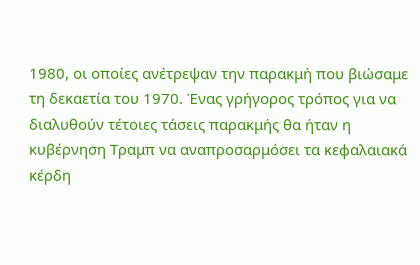1980, οι οποίες ανέτρεψαν την παρακμή που βιώσαμε τη δεκαετία του 1970. Ένας γρήγορος τρόπος για να διαλυθούν τέτοιες τάσεις παρακμής θα ήταν η κυβέρνηση Τραμπ να αναπροσαρμόσει τα κεφαλαιακά κέρδη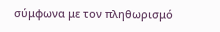σύμφωνα με τον πληθωρισμό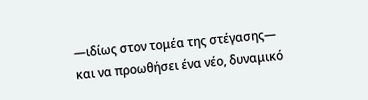—ιδίως στον τομέα της στέγασης— και να προωθήσει ένα νέο, δυναμικό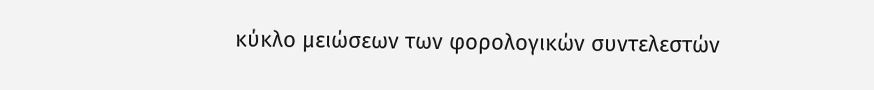κύκλο μειώσεων των φορολογικών συντελεστών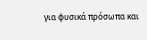για φυσικά πρόσωπα και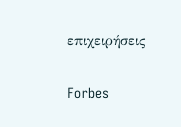επιχειρήσεις

Forbes